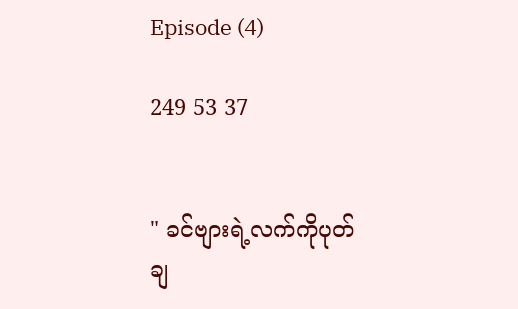Episode (4)

249 53 37


" ခင်ဗျားရဲ့လက်ကိုပုတ်ချ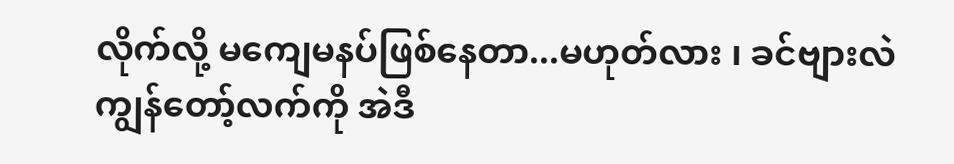လိုက်လို့ မကျေမနပ်ဖြစ်နေတာ...မဟုတ်လား ၊ ခင်ဗျားလဲ ကျွန်တော့်လက်ကို အဲဒီ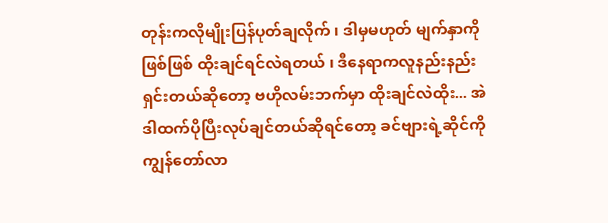တုန်းကလိုမျိုးပြန်ပုတ်ချလိုက် ၊ ဒါမှမဟုတ် မျက်နှာကိုဖြစ်ဖြစ် ထိုးချင်ရင်လဲရတယ် ၊ ဒီနေရာကလူနည်းနည်းရှင်းတယ်ဆိုတော့ ဗဟိုလမ်းဘက်မှာ ထိုးချင်လဲထိုး... အဲဒါထက်ပိုပြီးလုပ်ချင်တယ်ဆိုရင်တော့ ခင်ဗျားရဲ့ဆိုင်ကို ကျွန်တော်လာ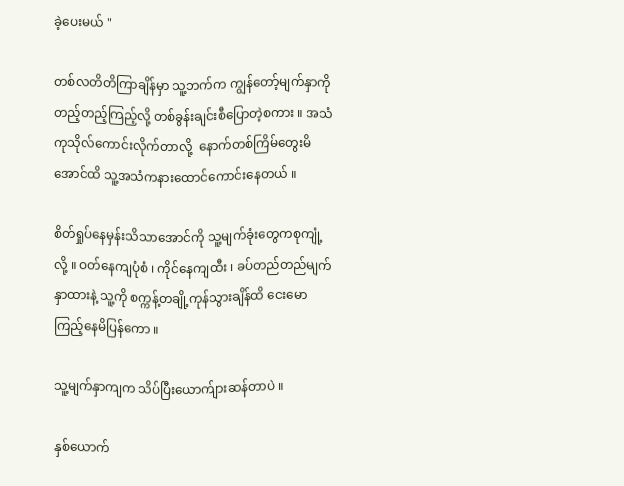ခဲ့ပေးမယ် "

တစ်လတိတိကြာချိန်မှာ သူ့ဘက်က ကျွန်တော့်မျက်နှာကိုတည့်တည့်ကြည့်လို့ တစ်ခွန်းချင်းစီပြောတဲ့စကား ။ အသံကုသိုလ်ကောင်းလိုက်တာလို့  နောက်တစ်ကြိမ်တွေးမိအောင်ထိ သူ့အသံကနားထောင်ကောင်းနေတယ် ။

စိတ်ရှုပ်နေမှန်းသိသာအောင်ကို သူ့မျက်ခုံးတွေကစုကျုံ့လို့ ။ ဝတ်နေကျပုံစံ ၊ ကိုင်နေကျထီး ၊ ခပ်တည်တည်မျက်နှာထားနဲ့ သူ့ကို စက္ကန့်တချို့ကုန်သွားချိန်ထိ ငေးမောကြည့်နေမိပြန်ကော ။

သူ့မျက်နှာကျက သိပ်ပြီးယောက်ျားဆန်တာပဲ ။

နှစ်ယောက်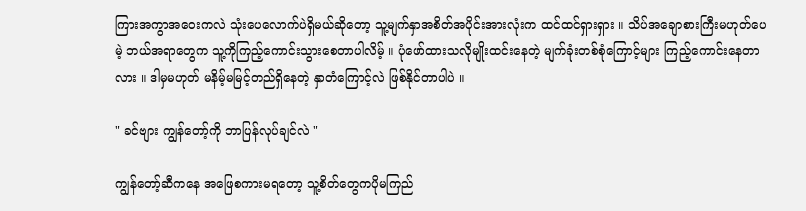ကြားအကွာအဝေးကလဲ သုံးပေလောက်ပဲရှိမယ်ဆိုတော့ သူ့မျက်နှာအစိတ်အပိုင်းအားလုံးက ထင်ထင်ရှားရှား ။ သိပ်အချောစားကြီးမဟုတ်ပေမဲ့ ဘယ်အရာတွေက သူ့ကိုကြည့်ကောင်းသွားစေတာပါလိမ့် ။ ပုံဖော်ထားသလိုမျိုးထင်းနေတဲ့ မျက်ခုံးတစ်စုံကြောင့်များ ကြည့်ကောင်းနေတာလား ။ ဒါမှမဟုတ် မနိမ့်မမြင့်တည်ရှိနေတဲ့ နှာတံကြောင့်လဲ ဖြစ်နိုင်တာပါပဲ ။

" ခင်ဗျား ကျွန်တော့်ကို ဘာပြန်လုပ်ချင်လဲ "

ကျွန်တော့်ဆီကနေ အဖြေစကားမရတော့ သူ့စိတ်တွေကပိုမကြည်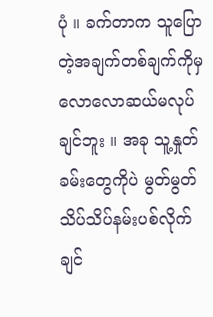ပုံ ။ ခက်တာက သူပြောတဲ့အချက်တစ်ချက်ကိုမှ လောလောဆယ်မလုပ်ချင်ဘူး ။ အခု သူ့နှုတ်ခမ်းတွေကိုပဲ မွတ်မွတ်သိပ်သိပ်နမ်းပစ်လိုက်ချင်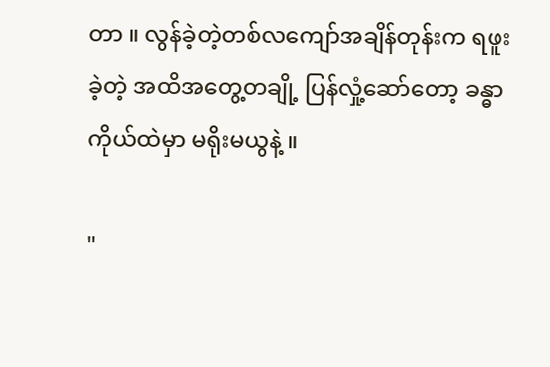တာ ။ လွန်ခဲ့တဲ့တစ်လကျော်အချိန်တုန်းက ရဖူးခဲ့တဲ့ အထိအတွေ့တချို့ ပြန်လှုံ့ဆော်တော့ ခန္ဓာကိုယ်ထဲမှာ မရိုးမယွနဲ့ ။

"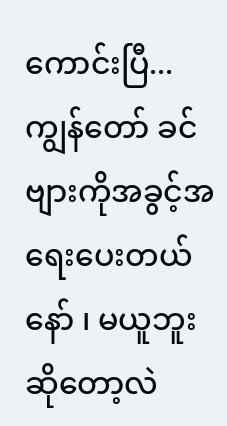ကောင်းပြီ...ကျွန်တော် ခင်ဗျားကိုအခွင့်အရေးပေးတယ်နော် ၊ မယူဘူးဆိုတော့လဲ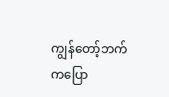ကျွန်တော့်ဘက်ကပြော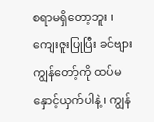စရာမရှိတော့ဘူး ၊ ကျေးဇူးပြုပြီး ခင်ဗျား ကျွန်တော့်ကို ထပ်မနှောင့်ယှက်ပါနဲ့ ၊ ကျွန်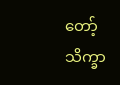တော့်သိက္ခာ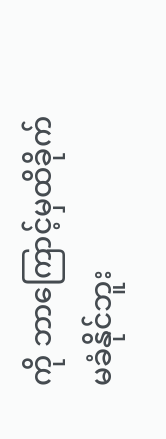ကို ဘာကြောင့်မှထိခိုက်မခံနိုင်ဘူး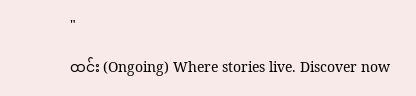"

ထင်း (Ongoing) Where stories live. Discover now